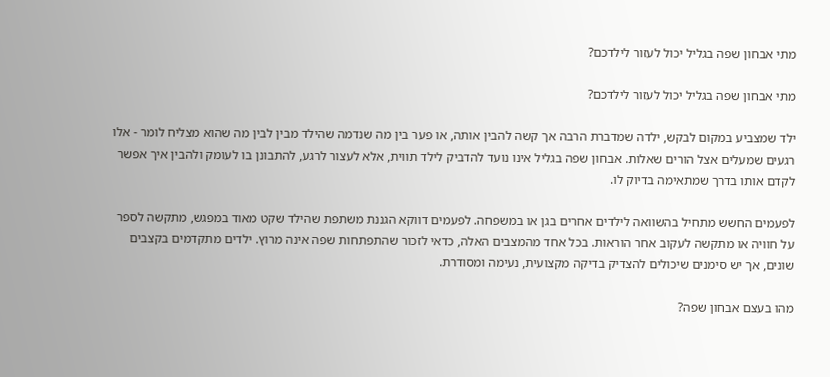מתי אבחון שפה בגליל יכול לעזור לילדכם?

מתי אבחון שפה בגליל יכול לעזור לילדכם?

ילד שמצביע במקום לבקש, ילדה שמדברת הרבה אך קשה להבין אותה, או פער בין מה שנדמה שהילד מבין לבין מה שהוא מצליח לומר - אלו רגעים שמעלים אצל הורים שאלות. אבחון שפה בגליל אינו נועד להדביק לילד תווית, אלא לעצור לרגע, להתבונן בו לעומק ולהבין איך אפשר לקדם אותו בדרך שמתאימה בדיוק לו.

לפעמים החשש מתחיל בהשוואה לילדים אחרים בגן או במשפחה. לפעמים דווקא הגננת משתפת שהילד שקט מאוד במפגש, מתקשה לספר על חוויה או מתקשה לעקוב אחר הוראות. בכל אחד מהמצבים האלה, כדאי לזכור שהתפתחות שפה אינה מרוץ. ילדים מתקדמים בקצבים שונים, אך יש סימנים שיכולים להצדיק בדיקה מקצועית, נעימה ומסודרת.

מהו בעצם אבחון שפה?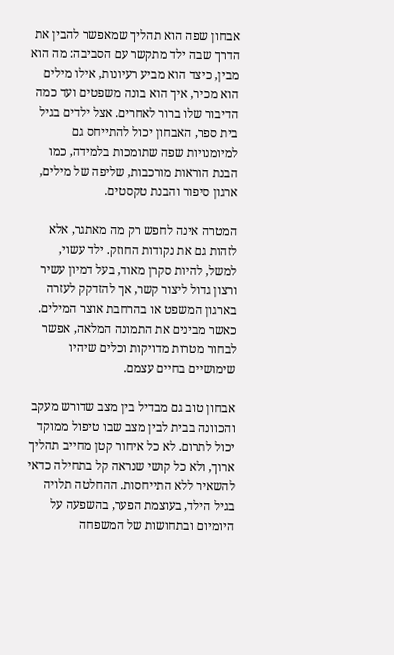אבחון שפה הוא תהליך שמאפשר להבין את הדרך שבה ילד מתקשר עם הסביבה: מה הוא מבין, כיצד הוא מביע רעיונות, אילו מילים הוא מכיר, איך הוא בונה משפטים ועד כמה הדיבור שלו ברור לאחרים. אצל ילדים בגיל בית ספר, האבחון יכול להתייחס גם למיומנויות שפה שתומכות בלמידה, כמו הבנת הוראות מורכבות, שליפה של מילים, ארגון סיפור והבנת טקסטים.

המטרה אינה לחפש רק מה מאתגר, אלא לזהות גם את נקודות החוזק. ילד עשוי, למשל, להיות סקרן מאוד, בעל דמיון עשיר ורצון גדול ליצור קשר, אך להזדקק לעזרה בארגון המשפט או בהרחבת אוצר המילים. כאשר מבינים את התמונה המלאה, אפשר לבחור מטרות מדויקות וכלים שיהיו שימושיים בחיים עצמם.

אבחון טוב גם מבדיל בין מצב שדורש מעקב והכוונה בבית לבין מצב שבו טיפול ממוקד יכול לתרום. לא כל איחור קטן מחייב תהליך ארוך, ולא כל קושי שנראה קל בתחילה כדאי להשאיר ללא התייחסות. ההחלטה תלויה בגיל הילד, בעוצמת הפער, בהשפעה על היומיום ובתחושות של המשפחה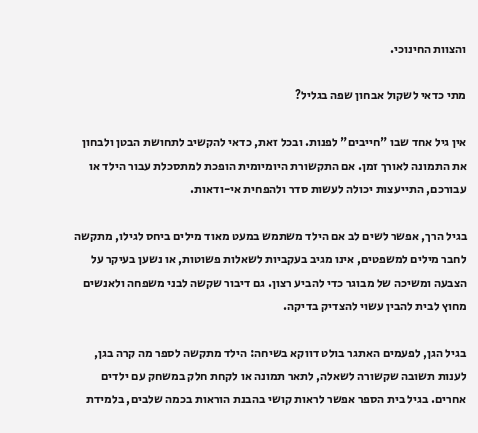והצוות החינוכי.

מתי כדאי לשקול אבחון שפה בגליל?

אין גיל אחד שבו "חייבים" לפנות. ובכל זאת, כדאי להקשיב לתחושת הבטן ולבחון את התמונה לאורך זמן. אם התקשורת היומיומית הופכת למתסכלת עבור הילד או עבורכם, התייעצות יכולה לעשות סדר ולהפחית אי-ודאות.

בגיל הרך, אפשר לשים לב אם הילד משתמש במעט מאוד מילים ביחס לגילו, מתקשה לחבר מילים למשפטים, אינו מגיב בעקביות לשאלות פשוטות, או נשען בעיקר על הצבעה ומשיכה של מבוגר כדי להביע רצון. גם דיבור שקשה לבני משפחה ולאנשים מחוץ לבית להבין עשוי להצדיק בדיקה.

בגיל הגן, לפעמים האתגר בולט דווקא בשיחה: הילד מתקשה לספר מה קרה בגן, לענות תשובה שקשורה לשאלה, לתאר תמונה או לקחת חלק במשחק עם ילדים אחרים. בגיל בית הספר אפשר לראות קושי בהבנת הוראות בכמה שלבים, בלמידת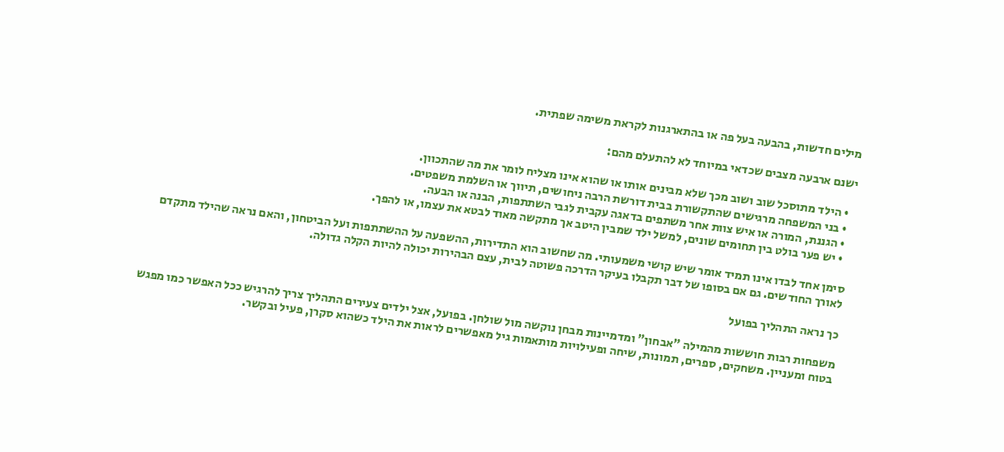מילים חדשות, בהבעה בעל פה או בהתארגנות לקראת משימה שפתית.

ישנם ארבעה מצבים שכדאי במיוחד לא להתעלם מהם:

  • הילד מתוסכל שוב ושוב מכך שלא מבינים אותו או שהוא אינו מצליח לומר את מה שהתכוון.
  • בני המשפחה מרגישים שהתקשורת בבית דורשת הרבה ניחושים, תיווך או השלמת משפטים.
  • הגננת, המורה או איש צוות אחר משתפים בדאגה עקבית לגבי השתתפות, הבנה או הבעה.
  • יש פער בולט בין תחומים שונים, למשל ילד שמבין היטב אך מתקשה מאוד לבטא את עצמו, או להפך.

סימן אחד לבדו אינו תמיד אומר שיש קושי משמעותי. מה שחשוב הוא התדירות, ההשפעה על ההשתתפות ועל הביטחון, והאם נראה שהילד מתקדם לאורך החודשים. גם אם בסופו של דבר תקבלו בעיקר הדרכה פשוטה לבית, עצם הבהירות יכולה להיות הקלה גדולה.

כך נראה התהליך בפועל

משפחות רבות חוששות מהמילה "אבחון" ומדמיינות מבחן נוקשה מול שולחן. בפועל, אצל ילדים צעירים התהליך צריך להרגיש ככל האפשר כמו מפגש בטוח ומעניין. משחקים, ספרים, תמונות, שיחה ופעילויות מותאמות גיל מאפשרים לראות את הילד כשהוא סקרן, פעיל ובקשר.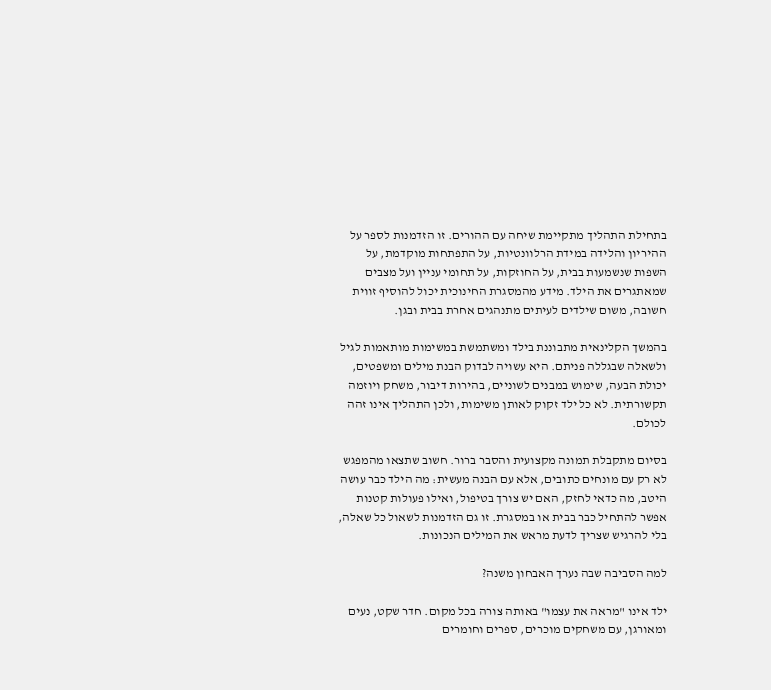בתחילת התהליך מתקיימת שיחה עם ההורים. זו הזדמנות לספר על ההיריון והלידה במידת הרלוונטיות, על התפתחות מוקדמת, על השפות שנשמעות בבית, על החוזקות, על תחומי עניין ועל מצבים שמאתגרים את הילד. מידע מהמסגרת החינוכית יכול להוסיף זווית חשובה, משום שילדים לעיתים מתנהגים אחרת בבית ובגן.

בהמשך הקלינאית מתבוננת בילד ומשתמשת במשימות מותאמות לגיל ולשאלה שבגללה פניתם. היא עשויה לבדוק הבנת מילים ומשפטים, יכולת הבעה, שימוש במבנים לשוניים, בהירות דיבור, משחק ויוזמה תקשורתית. לא כל ילד זקוק לאותן משימות, ולכן התהליך אינו זהה לכולם.

בסיום מתקבלת תמונה מקצועית והסבר ברור. חשוב שתצאו מהמפגש לא רק עם מונחים כתובים, אלא עם הבנה מעשית: מה הילד כבר עושה היטב, מה כדאי לחזק, האם יש צורך בטיפול, ואילו פעולות קטנות אפשר להתחיל כבר בבית או במסגרת. זו גם הזדמנות לשאול כל שאלה, בלי להרגיש שצריך לדעת מראש את המילים הנכונות.

למה הסביבה שבה נערך האבחון משנה?

ילד אינו "מראה את עצמו" באותה צורה בכל מקום. חדר שקט, נעים ומאורגן, עם משחקים מוכרים, ספרים וחומרים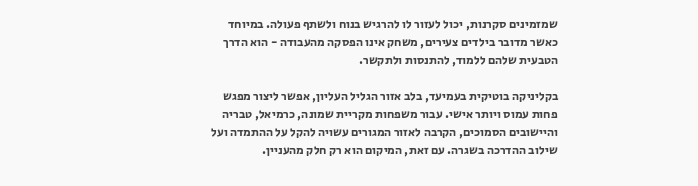שמזמינים סקרנות, יכול לעזור לו להרגיש בנוח ולשתף פעולה. במיוחד כאשר מדובר בילדים צעירים, משחק אינו הפסקה מהעבודה - הוא הדרך הטבעית שלהם ללמוד, להתנסות ולתקשר.

בקליניקה בוטיקית בעמיעד, בלב אזור הגליל העליון, אפשר ליצור מפגש פחות עמוס ויותר אישי. עבור משפחות מקריית שמונה, כרמיאל, טבריה והיישובים הסמוכים, הקרבה לאזור המגורים עשויה להקל על ההתמדה ועל שילוב ההדרכה בשגרה. עם זאת, המיקום הוא רק חלק מהעניין.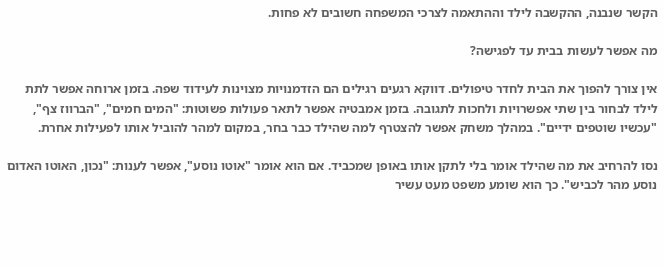הקשר שנבנה, ההקשבה לילד וההתאמה לצרכי המשפחה חשובים לא פחות.

מה אפשר לעשות בבית עד לפגישה?

אין צורך להפוך את הבית לחדר טיפולים. דווקא רגעים רגילים הם הזדמנויות מצוינות לעידוד שפה. בזמן ארוחה אפשר לתת לילד לבחור בין שתי אפשרויות ולחכות לתגובה. בזמן אמבטיה אפשר לתאר פעולות פשוטות: "המים חמים", "הברווז צף", "עכשיו שוטפים ידיים". במהלך משחק אפשר להצטרף למה שהילד כבר בחר, במקום למהר להוביל אותו לפעילות אחרת.

נסו להרחיב את מה שהילד אומר בלי לתקן אותו באופן שמכביד. אם הוא אומר "אוטו נוסע", אפשר לענות: "נכון, האוטו האדום נוסע מהר לכביש". כך הוא שומע משפט מעט עשיר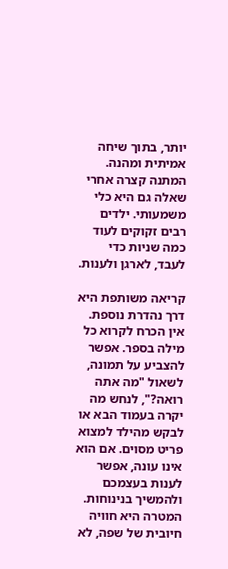יותר, בתוך שיחה אמיתית ומהנה. המתנה קצרה אחרי שאלה גם היא כלי משמעותי. ילדים רבים זקוקים לעוד כמה שניות כדי לעבד, לארגן ולענות.

קריאה משותפת היא דרך נהדרת נוספת. אין הכרח לקרוא כל מילה בספר. אפשר להצביע על תמונה, לשאול "מה אתה רואה?", לנחש מה יקרה בעמוד הבא או לבקש מהילד למצוא פריט מסוים. אם הוא אינו עונה, אפשר לענות בעצמכם ולהמשיך בנינוחות. המטרה היא חוויה חיובית של שפה, לא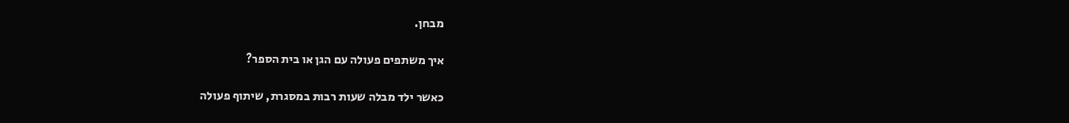מבחן.

איך משתפים פעולה עם הגן או בית הספר?

כאשר ילד מבלה שעות רבות במסגרת, שיתוף פעולה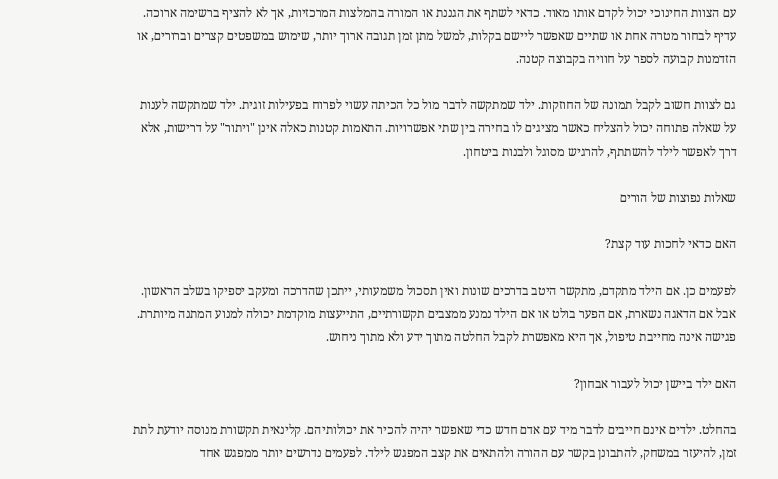עם הצוות החינוכי יכול לקדם אותו מאוד. כדאי לשתף את הגננת או המורה בהמלצות המרכזיות, אך לא להציף ברשימה ארוכה. עדיף לבחור מטרה אחת או שתיים שאפשר ליישם בקלות, למשל מתן זמן תגובה ארוך יותר, שימוש במשפטים קצרים וברורים, או הזדמנות קבועה לספר על חוויה בקבוצה קטנה.

גם לצוות חשוב לקבל תמונה של החוזקות. ילד שמתקשה לדבר מול כל הכיתה עשוי לפרוח בפעילות זוגית. ילד שמתקשה לענות על שאלה פתוחה יכול להצליח כאשר מציגים לו בחירה בין שתי אפשרויות. התאמות קטנות כאלה אינן "ויתור" על דרישות, אלא דרך לאפשר לילד להשתתף, להרגיש מסוגל ולבנות ביטחון.

שאלות נפוצות של הורים

האם כדאי לחכות עוד קצת?

לפעמים כן. אם הילד מתקדם, מתקשר היטב בדרכים שונות ואין תסכול משמעותי, ייתכן שהדרכה ומעקב יספיקו בשלב הראשון. אבל אם הדאגה נשארת, אם הפער בולט או אם הילד נמנע ממצבים תקשורתיים, התייעצות מוקדמת יכולה למנוע המתנה מיותרת. פגישה אינה מחייבת טיפול, אך היא מאפשרת לקבל החלטה מתוך ידע ולא מתוך ניחוש.

האם ילד ביישן יכול לעבור אבחון?

בהחלט. ילדים אינם חייבים לדבר מיד עם אדם חדש כדי שאפשר יהיה להכיר את יכולותיהם. קלינאית תקשורת מנוסה יודעת לתת זמן, להיעזר במשחק, להתבונן בקשר עם ההורה ולהתאים את קצב המפגש לילד. לפעמים נדרשים יותר ממפגש אחד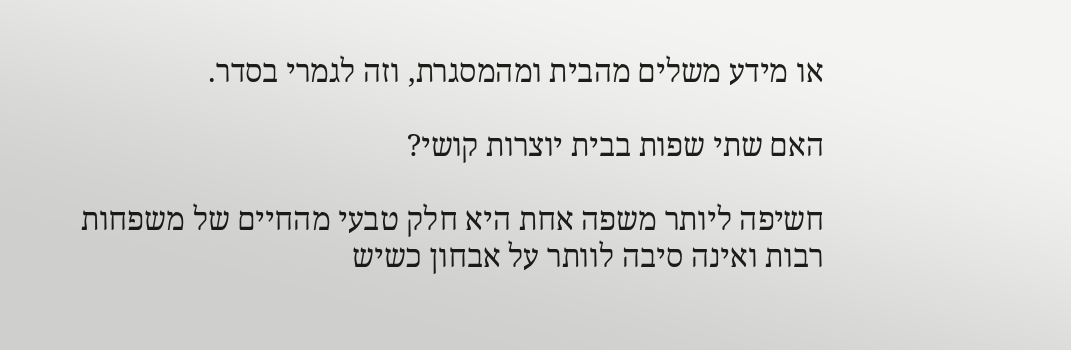או מידע משלים מהבית ומהמסגרת, וזה לגמרי בסדר.

האם שתי שפות בבית יוצרות קושי?

חשיפה ליותר משפה אחת היא חלק טבעי מהחיים של משפחות רבות ואינה סיבה לוותר על אבחון כשיש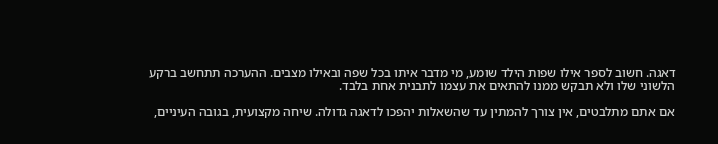דאגה. חשוב לספר אילו שפות הילד שומע, מי מדבר איתו בכל שפה ובאילו מצבים. ההערכה תתחשב ברקע הלשוני שלו ולא תבקש ממנו להתאים את עצמו לתבנית אחת בלבד.

אם אתם מתלבטים, אין צורך להמתין עד שהשאלות יהפכו לדאגה גדולה. שיחה מקצועית, בגובה העיניים,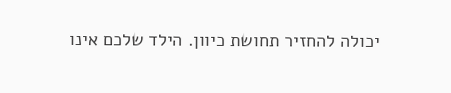יכולה להחזיר תחושת כיוון. הילד שלכם אינו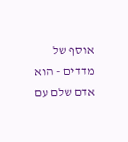אוסף של מדדים - הוא אדם שלם עם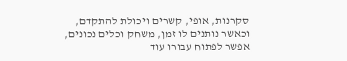סקרנות, אופי, קשרים ויכולת להתקדם, וכאשר נותנים לו זמן, משחק וכלים נכונים, אפשר לפתוח עבורו עוד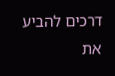דרכים להביע את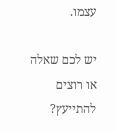עצמו.

יש לכם שאלה או רוצים להתייעץ?